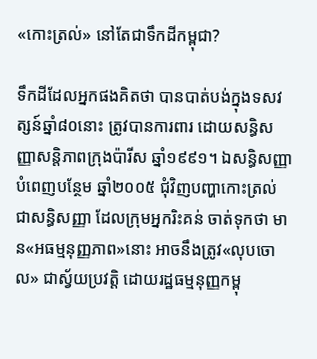«កោះត្រល់» នៅតែជាទឹកដីកម្ពុជា?

ទឹកដីដែលអ្នកផងគិតថា បានបាត់បង់ក្នុងទសវត្សន៍ឆ្នាំ៨០នោះ ត្រូវបានការពារ ដោយសន្ធិសញ្ញាសន្តិភាពក្រុងប៉ារីស ឆ្នាំ១៩៩១។ ឯសន្ធិសញ្ញាបំពេញបន្ថែម ឆ្នាំ២០០៥ ជុំវិញបញ្ហាកោះត្រល់ ជាសន្ធិសញ្ញា ដែលក្រុមអ្នករិះគន់ ចាត់ទុកថា មាន«អធម្មនុញ្ញភាព»នោះ អាចនឹងត្រូវ«លុបចោល» ជាស្វ័យប្រវត្តិ ដោយរដ្ឋធម្មនុញ្ញកម្ពុ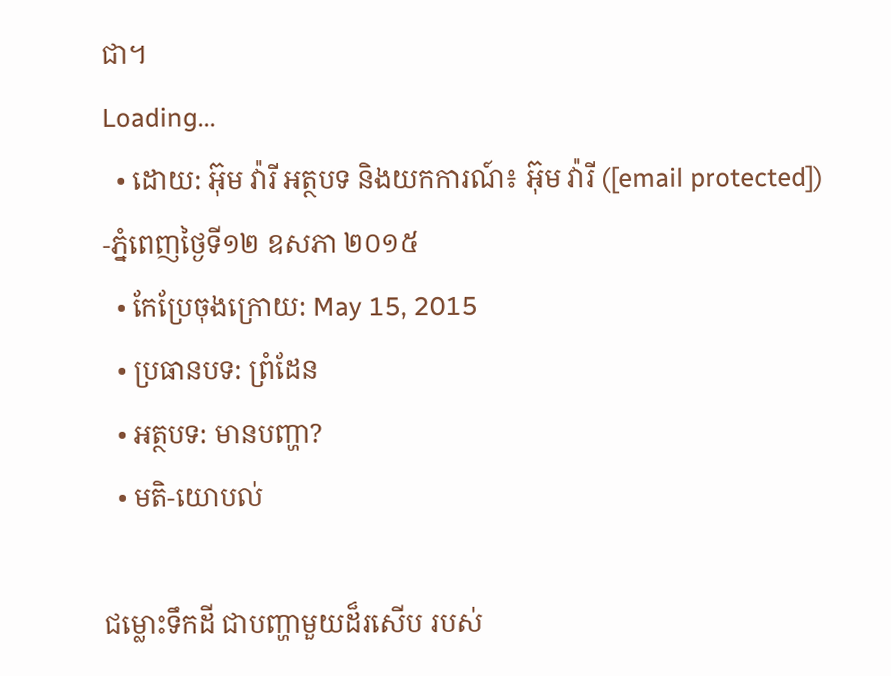ជា។
Loading...
  • ដោយ: អ៊ុម វ៉ារី អត្ថបទ និងយកការណ៍៖ អ៊ុម វ៉ារី ([email protected]) -ភ្នំពេញថ្ងៃទី១២ ឧសភា ២០១៥
  • កែប្រែចុងក្រោយ: May 15, 2015
  • ប្រធានបទ: ព្រំដែន
  • អត្ថបទ: មានបញ្ហា?
  • មតិ-យោបល់

ជម្លោះទឹកដី ជាបញ្ហាមួយដ៏រសើប របស់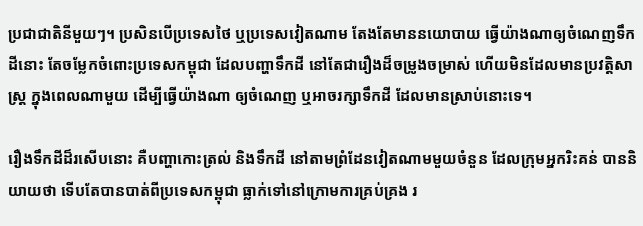ប្រជាជាតិនីមួយៗ។ ប្រសិនបើប្រទេសថៃ ឬប្រទេសវៀតណាម តែងតែមាននយោបាយ ធ្វើយ៉ាងណាឲ្យចំណេញទឹកដីនោះ តែចម្លែកចំពោះប្រទេសកម្ពុជា ដែលបញ្ហាទឹកដី នៅតែជារឿងដ៏ចម្រូងចម្រាស់ ហើយមិនដែលមានប្រវត្តិសាស្ត្រ ក្នុងពេលណាមួយ ដើម្បីធ្វើយ៉ាងណា ឲ្យចំណេញ ឬអាចរក្សាទឹកដី ដែលមានស្រាប់នោះទេ។

រឿងទឹកដីដ៏រសើបនោះ គឺបញ្ហាកោះត្រល់ និងទឹកដី នៅតាមព្រំដែនវៀតណាមមួយចំនួន ដែលក្រុមអ្នករិះគន់ បាននិយាយថា ទើបតែបានបាត់ពីប្រទេសកម្ពុជា ធ្លាក់ទៅនៅក្រោមការគ្រប់គ្រង រ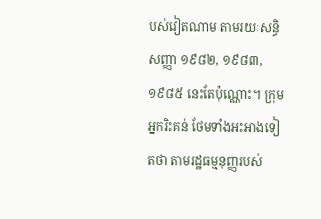បស់វៀតណាម តាមរយៈសន្ធិសញ្ញា ១៩៨២, ១៩៨៣, ១៩៨៥ នេះតែប៉ុណ្ណោះ។ ក្រុមអ្នករិះគន់ ថែមទាំងអះអាងទៀតថា តាមរដ្ឋធម្មនុញ្ញរបស់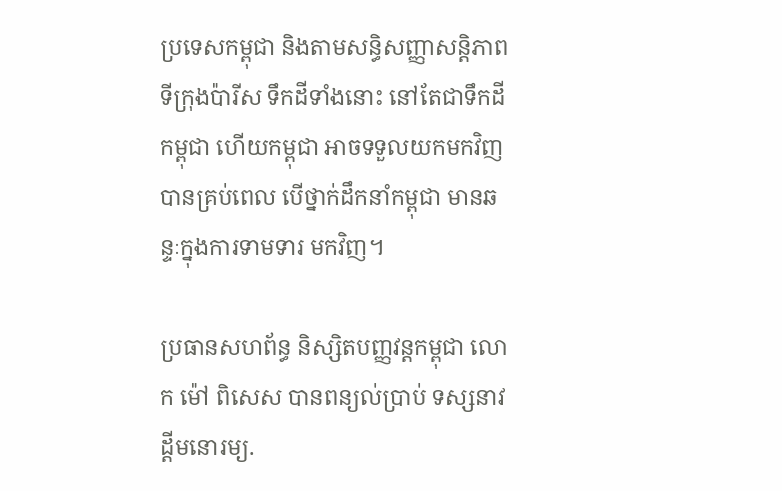ប្រទេសកម្ពុជា និងតាមសន្ធិសញ្ញាសន្តិភាព ទីក្រុងប៉ារីស ទឹកដីទាំងនោះ នៅតែជាទឹកដីកម្ពុជា ហើយកម្ពុជា អាចទទួលយកមកវិញ បានគ្រប់ពេល បើថ្នាក់ដឹកនាំកម្ពុជា មានឆន្ទៈក្នុងការទាមទារ មកវិញ។

ប្រធានសហព័ន្ធ និស្សិតបញ្ញវន្តកម្ពុជា លោក ម៉ៅ ពិសេស បានពន្យល់ប្រាប់ ទស្សនាវដ្តីមនោរម្យ.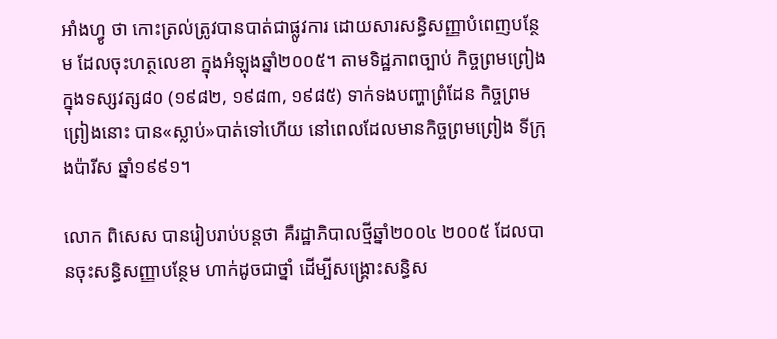អាំងហ្វូ ថា កោះត្រល់ត្រូវបានបាត់ជាផ្លូវការ ដោយសារសន្ធិសញ្ញាបំពេញបន្ថែម ដែលចុះហត្ថលេខា ក្នុងអំឡុងឆ្នាំ២០០៥។ តាមទិដ្ឋភាពច្បាប់ កិច្ចព្រមព្រៀង ក្នុងទស្សវត្ស៨០ (១៩៨២, ១៩៨៣, ១៩៨៥) ទាក់ទងបញ្ហាព្រំដែន កិច្ចព្រមព្រៀងនោះ បាន«ស្លាប់»បាត់ទៅហើយ នៅពេលដែលមានកិច្ចព្រមព្រៀង ទីក្រុងប៉ារីស ឆ្នាំ១៩៩១។

លោក ពិសេស បានរៀបរាប់បន្តថា គឺរដ្ឋាភិបាលថ្មីឆ្នាំ២០០៤ ២០០៥ ដែលបានចុះសន្ធិសញ្ញាបន្ថែម ហាក់ដូចជាថ្នាំ ដើម្បីសង្គ្រោះសន្ធិស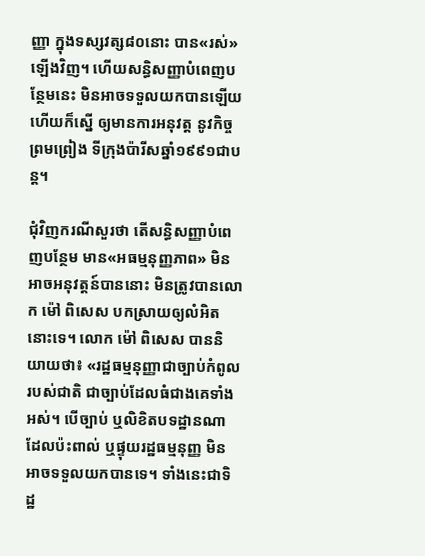ញ្ញា ក្នុងទស្សវត្ស៨០នោះ បាន«រស់»ឡើងវិញ។ ហើយសន្ធិសញ្ញាបំពេញបន្ថែមនេះ មិនអាចទទួលយកបានឡើយ ហើយក៏ស្នើ ឲ្យមានការអនុវត្ត នូវកិច្ចព្រមព្រៀង ទីក្រុងប៉ារីសឆ្នាំ១៩៩១ជាបន្ត។

ជុំវិញករណីសួរថា តើសន្ធិសញ្ញាបំពេញបន្ថែម មាន«អធម្មនុញ្ញភាព» មិនអាចអនុវត្តន៍បាននោះ មិនត្រូវបានលោក ម៉ៅ ពិសេស បកស្រាយឲ្យលំអិតនោះទេ។ លោក ម៉ៅ ពិសេស បាននិយាយថា៖ «រដ្ឋធម្មនុញ្ញាជាច្បាប់កំពូលរបស់ជាតិ ជាច្បាប់ដែលធំជាងគេទាំងអស់។ បើច្បាប់ ឬលិខិតបទដ្ឋានណា ដែលប៉ះពាល់ ឬផ្ទុយរដ្ឋធម្មនុញ្ញ មិនអាចទទួលយកបានទេ។ ទាំងនេះជាទិដ្ឋ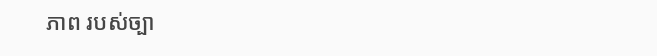ភាព របស់ច្បា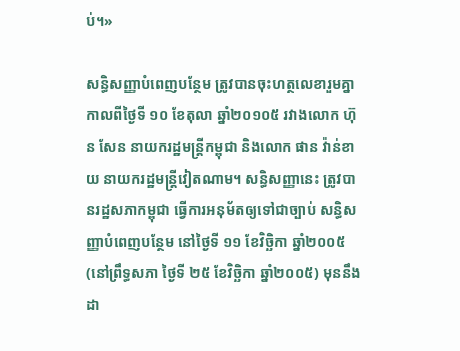ប់។»

សន្ធិសញ្ញាបំពេញបន្ថែម ត្រូវបានចុះហត្ថលេខារួមគ្នា កាលពីថ្ងៃទី ១០ ខែតុលា ឆ្នាំ២០១០៥ រវាងលោក ហ៊ុន សែន នាយករដ្ឋមន្ត្រីកម្ពុជា និងលោក ផាន វ៉ាន់ខាយ នាយករដ្ឋមន្ត្រីវៀតណាម។ សន្ធិសញ្ញានេះ ត្រូវបានរដ្ឋសភាកម្ពុជា ធ្វើការអនុម័តឲ្យទៅជាច្បាប់ សន្ធិសញ្ញាបំពេញបន្ថែម នៅថ្ងៃទី ១១ ខែវិច្ឆិកា ឆ្នាំ២០០៥ (នៅព្រឹទ្ធសភា ថ្ងៃទី ២៥ ខែវិច្ឆិកា ឆ្នាំ២០០៥) មុននឹងដា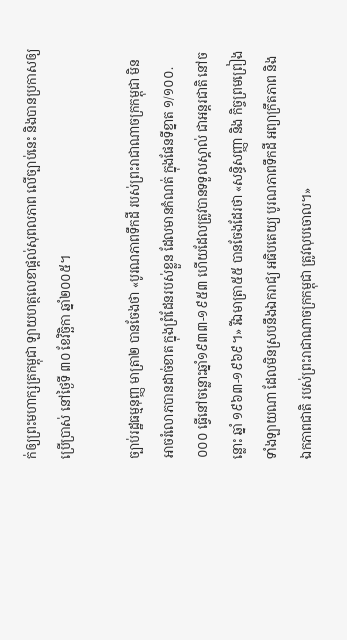ក់ឲ្យព្រះមហាក្សត្រកម្ពុជា ឡាយហត្ថលេខាផ្ដល់សុពលភាព លើច្បាប់នេះ និងបានប្រកាសឲ្យប្រើប្រាស់ នៅថ្ងៃទី ៣០ ខែវិច្ឆិកា ឆ្នាំ២០០៥។

ច្បាប់រដ្ឋធម្មនុញ្ញ មាត្រា២ បានចែងថា «បូរណភាពទឹកដី របស់ព្រះរាជាណាចក្រកម្ពុជា មិនអាចរំលោភបានដាច់ខាត ក្នុងព្រំដែនរបស់ខ្លួន ដែលមានកំណត់ ក្នុងផែនទីខ្នាត ១/១០០.០០០ ធ្វើនៅចន្លោះឆ្នាំ១៩៣៣-១៩៥៣ ហើយដែលត្រូវបានទទួលស្គាល់ ជាអន្តរជាតិ នៅចន្លោះ ឆ្នាំ ១៩៦៣-១៩៦៩។» រីឯមាត្រា៥៥ បានចែងដែរថា «សន្ធិសញ្ញា និង កិច្ចព្រមព្រៀងទាំងឡាយណា ដែលមិនស្របនឹងឯករាជ្យ អធិបតេយ្យ បូរណភាពទឹកដី អព្យាក្រឹតភាព និងឯកភាពជាតិ របស់ព្រះរាជាណាចក្រកម្ពុជា ត្រូវលុបចោល។»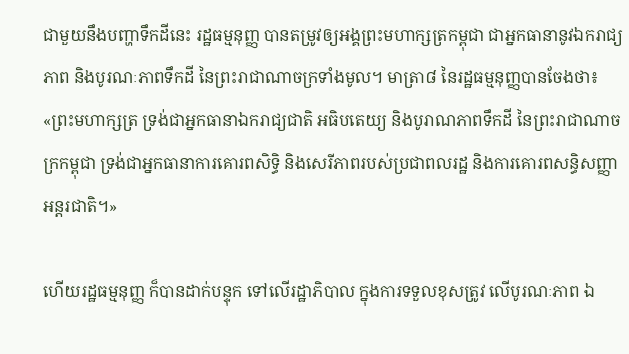ជាមួយនឹងបញ្ហាទឹកដីនេះ រដ្ឋធម្មនុញ្ញ បានតម្រូវឲ្យអង្គព្រះមហាក្សត្រកម្ពុជា ជាអ្នកធានានូវឯករាជ្យភាព និងបូរណៈភាពទឹកដី នៃព្រះរាជាណាចក្រទាំងមូល។ មាត្រា៨ នៃរដ្ឋធម្មនុញ្ញបានចែងថា៖ «ព្រះមហាក្សត្រ ទ្រង់ជាអ្នកធានាឯករាជ្យជាតិ អធិបតេយ្យ និងបូរាណភាពទឹកដី នៃព្រះរាជាណាចក្រកម្ពុជា ទ្រង់ជាអ្នកធានាការគោរពសិទ្ធិ និងសេរីភាពរបស់ប្រជាពលរដ្ឋ និងការគោរពសន្ធិសញ្ញាអន្តរជាតិ។»

ហើយរដ្ឋធម្មនុញ្ញ ក៏បានដាក់បន្ទុក ទៅលើរដ្ឋាភិបាល ក្នុងការទទួលខុសត្រូវ លើបូរណៈភាព ឯ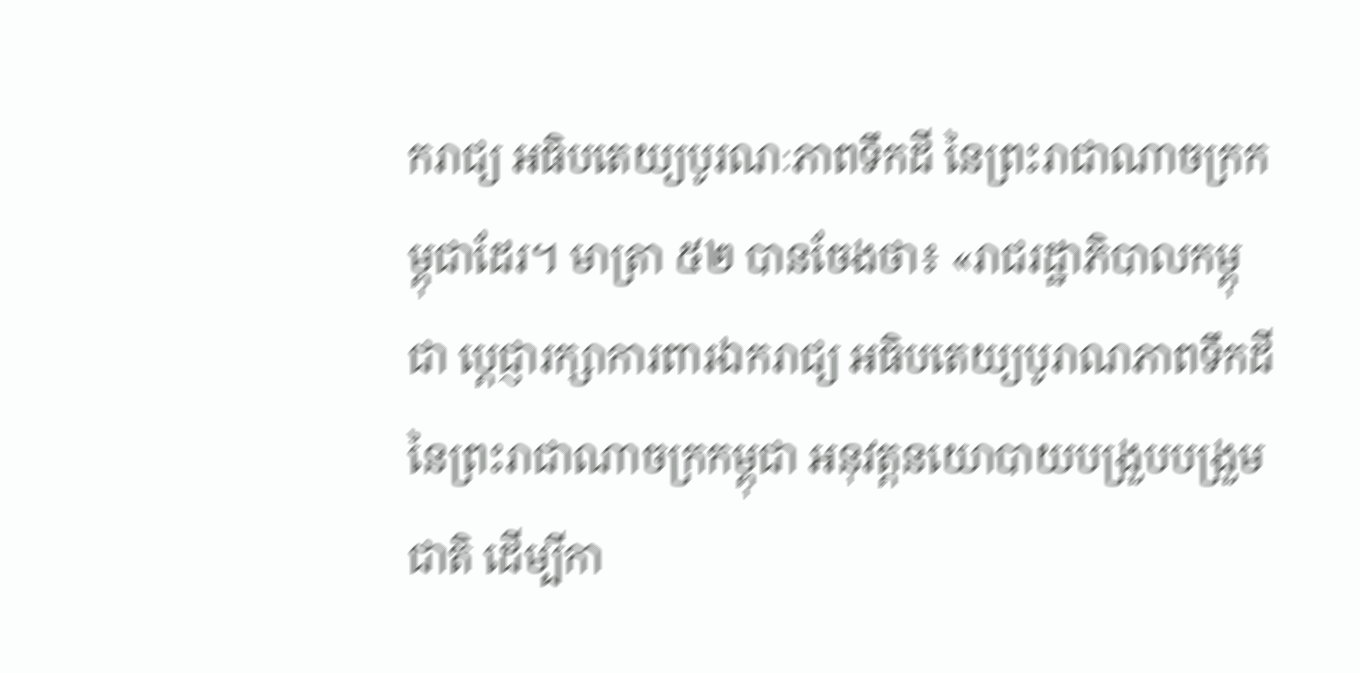ករាជ្យ អធិបតេយ្យបូរណៈភាពទឹកដី នៃព្រះរាជាណាចក្រកម្ពុជាដែរ។ មាត្រា ៥២ បានចែងថា៖ «រាជរដ្ឋាភិបាលកម្ពុជា ប្ដេជ្ញារក្សាការពារឯករាជ្យ អធិបតេយ្យបូរាណភាពទឹកដីនៃព្រះរាជាណាចក្រកម្ពុជា អនុវត្តនយោបាយបង្រួបបង្រួមជាតិ ដើម្បីកា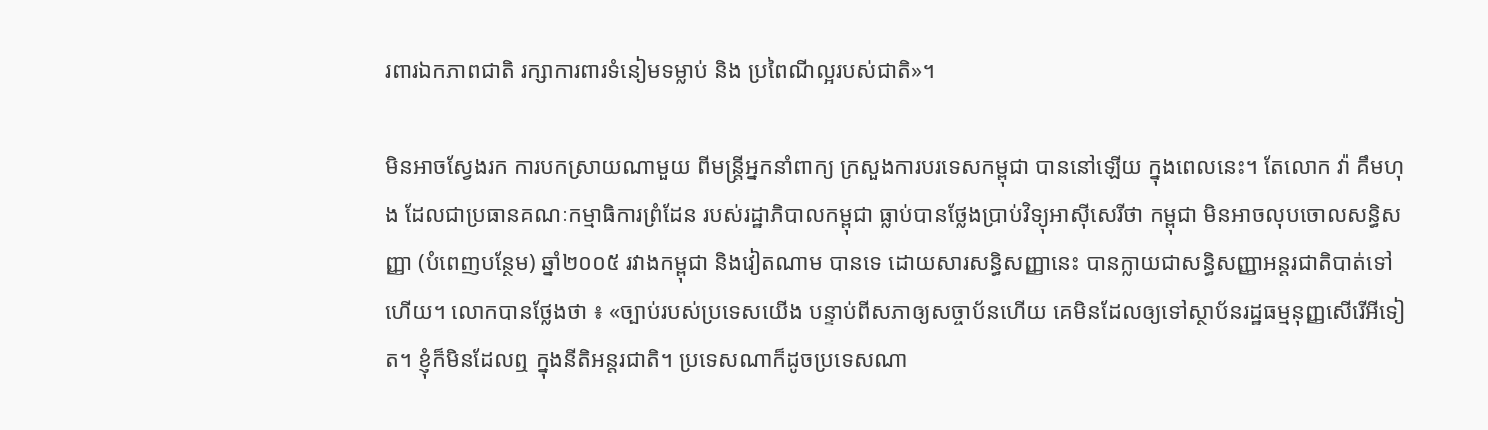រពារឯកភាពជាតិ រក្សាការពារទំនៀមទម្លាប់ និង ប្រពៃណីល្អរបស់ជាតិ»។

មិនអាចស្វែងរក ការបកស្រាយណាមួយ ពីមន្ត្រីអ្នកនាំពាក្យ ក្រសួងការបរទេសកម្ពុជា បាននៅឡើយ ក្នុងពេលនេះ។ តែលោក វ៉ា គឹមហុង ដែលជាប្រធានគណៈកម្មាធិការព្រំដែន របស់រដ្ឋាភិបាលកម្ពុជា ធ្លាប់បានថ្លែងប្រាប់វិទ្យុអាស៊ីសេរីថា កម្ពុជា មិនអាចលុបចោលសន្ធិសញ្ញា (បំពេញបន្ថែម) ឆ្នាំ២០០៥ រវាងកម្ពុជា និងវៀតណាម បានទេ ដោយសារសន្ធិសញ្ញានេះ បានក្លាយជាសន្ធិសញ្ញាអន្តរជាតិបាត់ទៅហើយ។ លោកបានថ្លែងថា ៖ «ច្បាប់របស់ប្រទេសយើង បន្ទាប់ពីសភាឲ្យសច្ចាប័នហើយ គេមិនដែលឲ្យទៅស្ថាប័នរដ្ឋធម្មនុញ្ញសើរើអីទៀត។ ខ្ញុំក៏មិនដែលឮ ក្នុងនីតិអន្តរជាតិ។ ប្រទេសណាក៏ដូចប្រទេសណា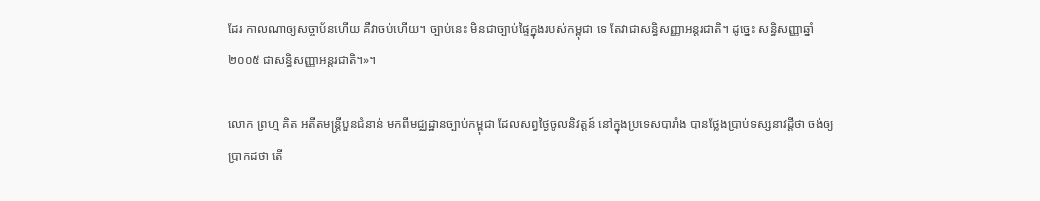ដែរ កាលណាឲ្យសច្ចាប័នហើយ គឺវាចប់ហើយ។ ច្បាប់នេះ មិនជាច្បាប់ផ្ទៃក្នុងរបស់កម្ពុជា ទេ តែវាជាសន្ធិសញ្ញាអន្តរជាតិ។ ដូច្នេះ សន្ធិសញ្ញាឆ្នាំ២០០៥ ជាសន្ធិសញ្ញាអន្តរជាតិ។»។

លោក ព្រហ្ម គិត អតីតមន្ត្រីបួនជំនាន់ មកពីមជ្ឈដ្ឋានច្បាប់កម្ពុជា ដែលសព្វថ្ងៃចូលនិវត្តន៍ នៅក្នុងប្រទេសបារាំង បានថ្លែងប្រាប់ទស្សនាវដ្ដីថា ចង់ឲ្យប្រាកដថា តើ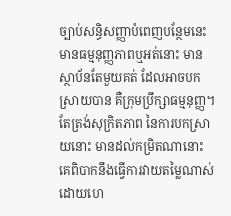ច្បាប់សន្ធិសញ្ញាបំពេញបន្ថែមនេះ មានធម្មនុញ្ញភាពឬអត់នោះ មានស្ថាប័នតែមួយគត់ ដែលអាចបកស្រាយបាន គឺក្រុមប្រឹក្សាធម្មនុញ្ញ។ តែត្រង់សុក្រិតភាព នៃការបកស្រាយនោះ មានដល់កម្រិតណានោះ គេពិបាកនឹងធ្វើការវាយតម្លៃណាស់ ដោយហេ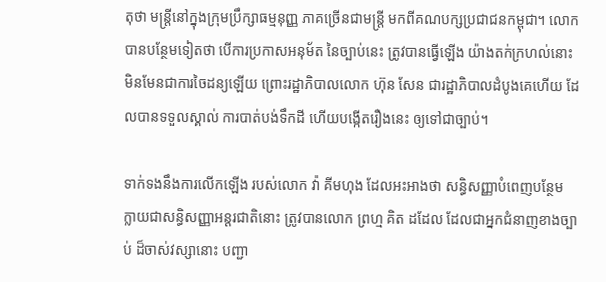តុថា មន្ត្រីនៅក្នុងក្រុមប្រឹក្សាធម្មនុញ្ញ ភាគច្រើនជាមន្ត្រី មកពីគណបក្សប្រជាជនកម្ពុជា។ លោកបានបន្ថែមទៀតថា បើការប្រកាសអនុម័ត នៃច្បាប់នេះ ត្រូវបានធ្វើឡើង យ៉ាងតក់ក្រហល់នោះ មិនមែនជាការចៃដន្យឡើយ ព្រោះរដ្ឋាភិបាលលោក ហ៊ុន សែន ជារដ្ឋាភិបាលដំបូងគេហើយ ដែលបានទទួលស្គាល់ ការបាត់បង់ទឹកដី ហើយបង្កើតរឿងនេះ ឲ្យទៅជាច្បាប់។

ទាក់ទងនឹងការលើកឡើង របស់លោក វ៉ា គីមហុង ដែលអះអាងថា សន្ធិសញ្ញាបំពេញបន្ថែម ក្លាយជាសន្ធិសញ្ញាអន្តរជាតិនោះ ត្រូវបានលោក ព្រហ្ម គិត ដដែល ដែលជាអ្នកជំនាញខាងច្បាប់ ដ៏ចាស់វស្សានោះ បញ្ជា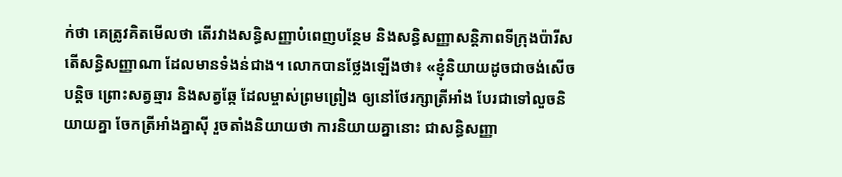ក់ថា គេត្រូវគិតមើលថា តើរវាងសន្ធិសញ្ញាបំពេញបន្ថែម និងសន្ធិសញ្ញាសន្តិភាពទីក្រុងប៉ារីស តើសន្ធិសញ្ញាណា ដែលមានទំងន់ជាង។ លោកបានថ្លែងឡើងថា៖ «ខ្ញុំនិយាយដូចជាចង់សើចបន្ដិច ព្រោះសត្វឆ្មារ និងសត្វឆ្កែ ដែលម្ចាស់ព្រមព្រៀង ឲ្យនៅថែរក្សាត្រីអាំង បែរជាទៅលួចនិយាយគ្នា ចែកត្រីអាំងគ្នាស៊ី រួចតាំងនិយាយថា ការនិយាយគ្នានោះ ជាសន្ធិសញ្ញា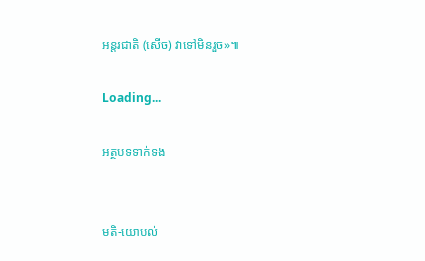អន្តរជាតិ (សើច) វាទៅមិនរួច»៕

Loading...

អត្ថបទទាក់ទង


មតិ-យោបល់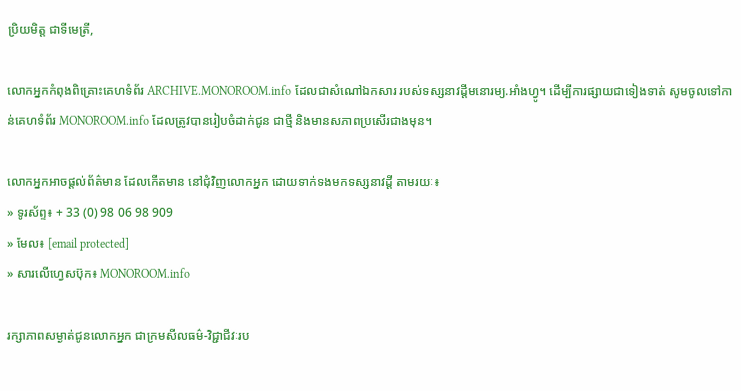ប្រិយមិត្ត ជាទីមេត្រី,

លោកអ្នកកំពុងពិគ្រោះគេហទំព័រ ARCHIVE.MONOROOM.info ដែលជាសំណៅឯកសារ របស់ទស្សនាវដ្ដីមនោរម្យ.អាំងហ្វូ។ ដើម្បីការផ្សាយជាទៀងទាត់ សូមចូលទៅកាន់គេហទំព័រ MONOROOM.info ដែលត្រូវបានរៀបចំដាក់ជូន ជាថ្មី និងមានសភាពប្រសើរជាងមុន។

លោកអ្នកអាចផ្ដល់ព័ត៌មាន ដែលកើតមាន នៅជុំវិញលោកអ្នក ដោយទាក់ទងមកទស្សនាវដ្ដី តាមរយៈ៖
» ទូរស័ព្ទ៖ + 33 (0) 98 06 98 909
» មែល៖ [email protected]
» សារលើហ្វេសប៊ុក៖ MONOROOM.info

រក្សាភាពសម្ងាត់ជូនលោកអ្នក ជាក្រមសីលធម៌-វិជ្ជាជីវៈរប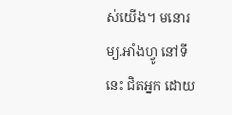ស់យើង។ មនោរម្យ.អាំងហ្វូ នៅទីនេះ ជិតអ្នក ដោយ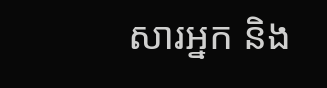សារអ្នក និង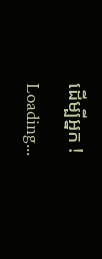ដើម្បីអ្នក !
Loading...